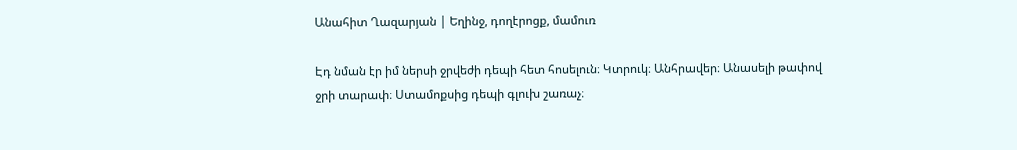Անահիտ Ղազարյան | Եղինջ, դողէրոցք, մամուռ

Էդ նման էր իմ ներսի ջրվեժի դեպի հետ հոսելուն։ Կտրուկ։ Անհրավեր։ Անասելի թափով ջրի տարափ։ Ստամոքսից դեպի գլուխ շառաչ։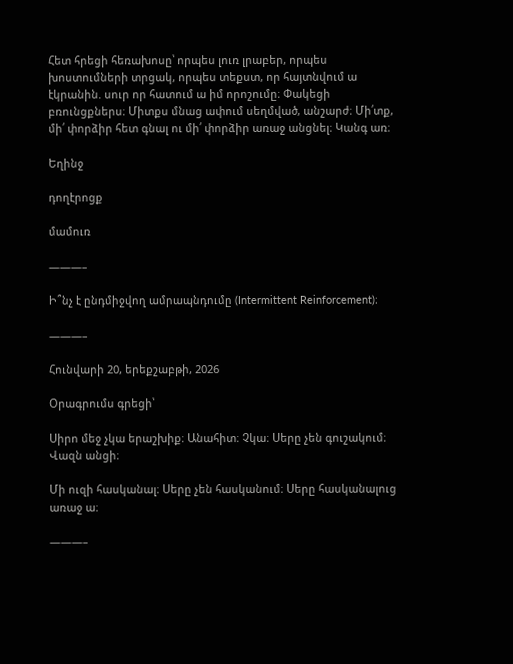Հետ հրեցի հեռախոսը՝ որպես լուռ լրաբեր, որպես խոստումների տրցակ, որպես տեքստ, որ հայտնվում ա էկրանին. սուր որ հատում ա իմ որոշումը։ Փակեցի բռունցքներս։ Միտքս մնաց ափում սեղմված, անշարժ։ Մի՛տք, մի՛ փորձիր հետ գնալ ու մի՛ փորձիր առաջ անցնել։ Կանգ առ։

Եղինջ

դողէրոցք

մամուռ

———–

Ի՞նչ է ընդմիջվող ամրապնդումը (Intermittent Reinforcement)։

———–

Հունվարի 20, երեքշաբթի, 2026

Օրագրումս գրեցի՝

Սիրո մեջ չկա երաշխիք։ Անահիտ։ Չկա։ Սերը չեն գուշակում։ Վազն անցի։

Մի ուզի հասկանալ։ Սերը չեն հասկանում։ Սերը հասկանալուց առաջ ա։

———–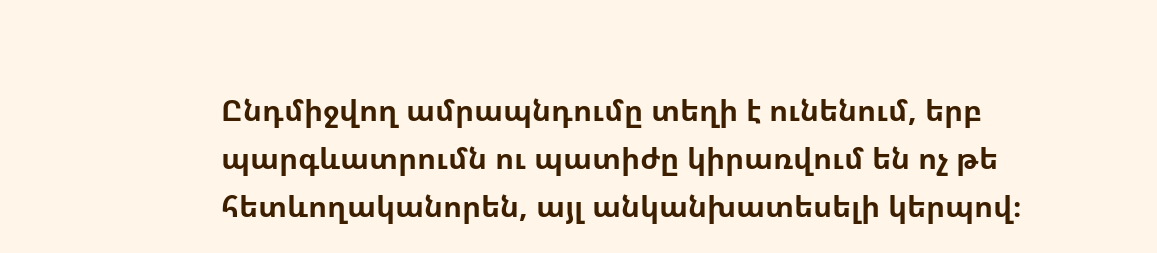Ընդմիջվող ամրապնդումը տեղի է ունենում, երբ պարգևատրումն ու պատիժը կիրառվում են ոչ թե հետևողականորեն, այլ անկանխատեսելի կերպով։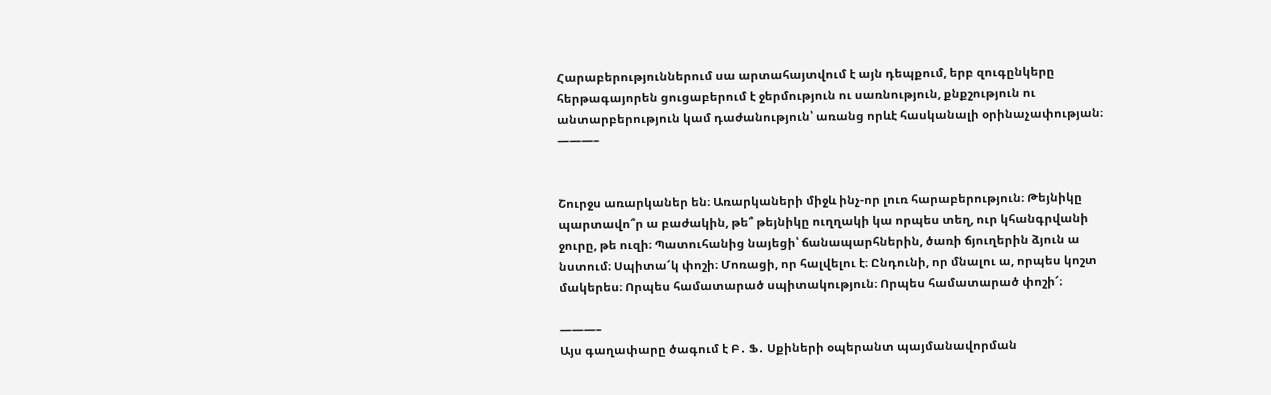Հարաբերություններում սա արտահայտվում է այն դեպքում, երբ զուգընկերը հերթագայորեն ցուցաբերում է ջերմություն ու սառնություն, քնքշություն ու անտարբերություն կամ դաժանություն՝ առանց որևէ հասկանալի օրինաչափության։
———–


Շուրջս առարկաներ են։ Առարկաների միջև ինչ-որ լուռ հարաբերություն։ Թեյնիկը պարտավո՞ր ա բաժակին, թե՞ թեյնիկը ուղղակի կա որպես տեղ, ուր կհանգրվանի ջուրը, թե ուզի։ Պատուհանից նայեցի՝ ճանապարհներին, ծառի ճյուղերին ձյուն ա նստում։ Սպիտա՜կ փոշի։ Մոռացի, որ հալվելու է։ Ընդունի, որ մնալու ա, որպես կոշտ մակերես։ Որպես համատարած սպիտակություն։ Որպես համատարած փոշի՜։

———–
Այս գաղափարը ծագում է Բ․ Ֆ․ Սքիների օպերանտ պայմանավորման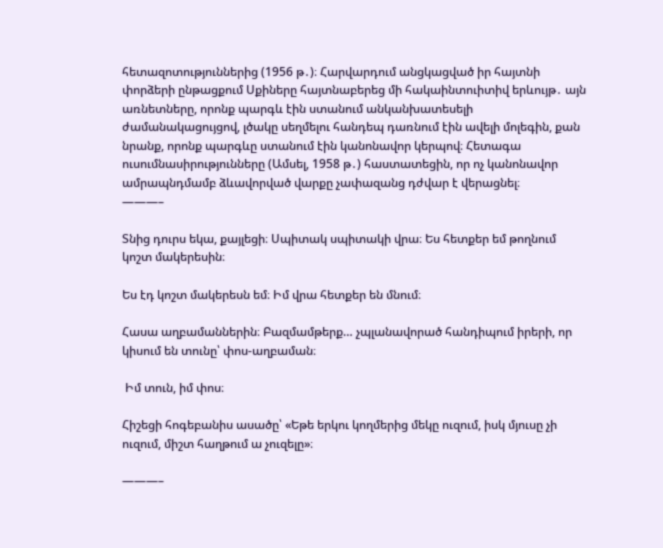հետազոտություններից (1956 թ․)։ Հարվարդում անցկացված իր հայտնի փորձերի ընթացքում Սքիները հայտնաբերեց մի հակաինտուիտիվ երևույթ․ այն առնետները, որոնք պարգև էին ստանում անկանխատեսելի ժամանակացույցով, լծակը սեղմելու հանդեպ դառնում էին ավելի մոլեգին, քան նրանք, որոնք պարգևը ստանում էին կանոնավոր կերպով։ Հետագա ուսումնասիրությունները (Ամսել, 1958 թ․) հաստատեցին, որ ոչ կանոնավոր ամրապնդմամբ ձևավորված վարքը չափազանց դժվար է վերացնել։
———–

Տնից դուրս եկա, քայլեցի։ Սպիտակ սպիտակի վրա։ Ես հետքեր եմ թողնում կոշտ մակերեսին։

Ես էդ կոշտ մակերեսն եմ։ Իմ վրա հետքեր են մնում։

Հասա աղբամաններին։ Բազմամթերք… չպլանավորած հանդիպում իրերի, որ կիսում են տունը՝ փոս-աղբաման։

 Իմ տուն, իմ փոս։

Հիշեցի հոգեբանիս ասածը՝ «Եթե երկու կողմերից մեկը ուզում, իսկ մյուսը չի ուզում, միշտ հաղթում ա չուզելը»։

———–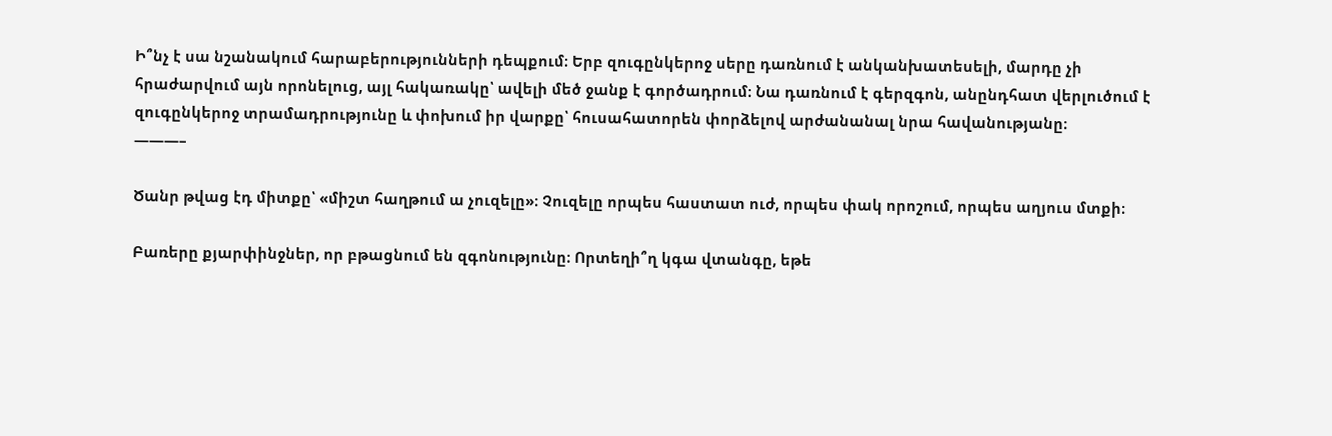Ի՞նչ է սա նշանակում հարաբերությունների դեպքում։ Երբ զուգընկերոջ սերը դառնում է անկանխատեսելի, մարդը չի հրաժարվում այն որոնելուց, այլ հակառակը՝ ավելի մեծ ջանք է գործադրում։ Նա դառնում է գերզգոն, անընդհատ վերլուծում է զուգընկերոջ տրամադրությունը և փոխում իր վարքը՝ հուսահատորեն փորձելով արժանանալ նրա հավանությանը։
———–

Ծանր թվաց էդ միտքը՝ «միշտ հաղթում ա չուզելը»։ Չուզելը որպես հաստատ ուժ, որպես փակ որոշում, որպես աղյուս մտքի։

Բառերը քյարփինջներ, որ բթացնում են զգոնությունը։ Որտեղի՞ղ կգա վտանգը, եթե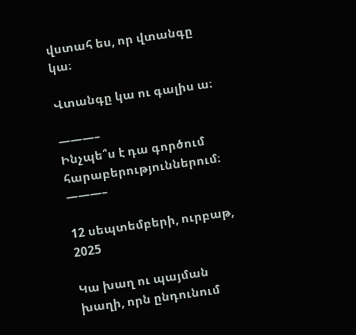վստահ ես, որ վտանգը կա։

Վտանգը կա ու գալիս ա։

———–
Ինչպե՞ս է դա գործում հարաբերություններում։
———–

12 սեպտեմբերի, ուրբաթ, 2025

Կա խաղ ու պայման խաղի, որն ընդունում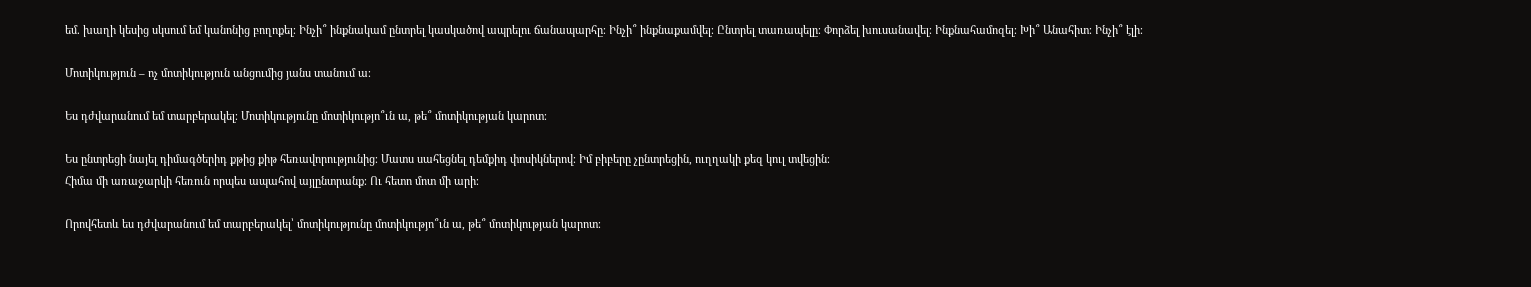եմ. խաղի կեսից սկսում եմ կանոնից բողոքել։ Ինչի՞ ինքնակամ ընտրել կասկածով ապրելու ճանապարհը։ Ինչի՞ ինքնաքամվել։ Ընտրել տառապելը։ Փորձել խուսանավել։ Ինքնահամոզել։ Խի՞ Անահիտ։ Ինչի՞ էլի։

Մոտիկություն – ոչ մոտիկություն անցումից յանս տանում ա։

Ես դժվարանում եմ տարբերակել։ Մոտիկությունը մոտիկությո՞ւն ա, թե՞ մոտիկության կարոտ։

Ես ընտրեցի նայել դիմագծերիդ քթից քիթ հեռավորությունից։ Մատս սահեցնել դեմքիդ փոսիկներով։ Իմ բիբերը չընտրեցին, ուղղակի քեզ կուլ տվեցին։
Հիմա մի առաջարկի հեռուն որպես ապահով այլընտրանք։ Ու հետո մոտ մի արի։

Որովհետև ես դժվարանում եմ տարբերակել՝ մոտիկությունը մոտիկությո՞ւն ա, թե՞ մոտիկության կարոտ։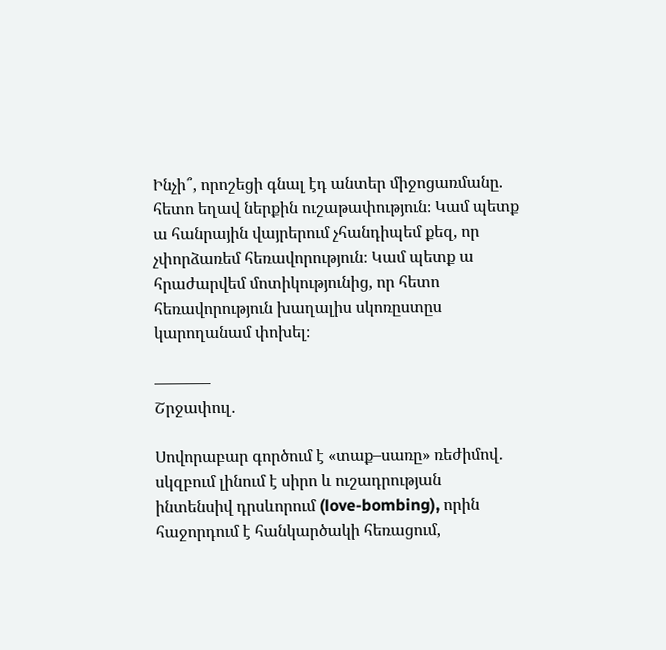Ինչի՞, որոշեցի գնալ էդ անտեր միջոցառմանը. հետո եղավ ներքին ուշաթափություն։ Կամ պետք ա հանրային վայրերում չհանդիպեմ քեզ, որ չփորձառեմ հեռավորություն։ Կամ պետք ա հրաժարվեմ մոտիկությունից, որ հետո հեռավորություն խաղալիս սկոռըստըս կարողանամ փոխել։

———–
Շրջափուլ․

Սովորաբար գործում է «տաք–սառը» ռեժիմով․ սկզբում լինում է սիրո և ուշադրության ինտենսիվ դրսևորում (love-bombing), որին հաջորդում է հանկարծակի հեռացում,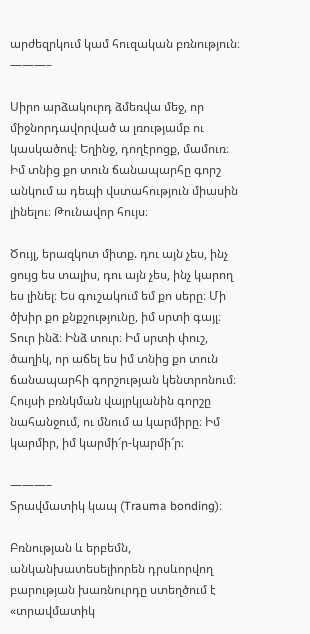արժեզրկում կամ հուզական բռնություն։
———–

Սիրո արձակուրդ ձմեռվա մեջ, որ միջնորդավորված ա լռությամբ ու կասկածով։ Եղինջ, դողէրոցք, մամուռ։ Իմ տնից քո տուն ճանապարհը գորշ անկում ա դեպի վստահություն միասին լինելու։ Թունավոր հույս։

Ծույլ, երազկոտ միտք. դու այն չես, ինչ ցույց ես տալիս, դու այն չես, ինչ կարող ես լինել։ Ես գուշակում եմ քո սերը։ Մի ծխիր քո քնքշությունը, իմ սրտի գայլ։ Տուր ինձ։ Ինձ տուր։ Իմ սրտի փուշ, ծաղիկ, որ աճել ես իմ տնից քո տուն ճանապարհի գորշության կենտրոնում։ Հույսի բռնկման վայրկյանին գորշը նահանջում, ու մնում ա կարմիրը։ Իմ կարմիր, իմ կարմի՜ր-կարմի՜ր։

———–
Տրավմատիկ կապ (Trauma bonding)։

Բռնության և երբեմն, անկանխատեսելիորեն դրսևորվող բարության խառնուրդը ստեղծում է «տրավմատիկ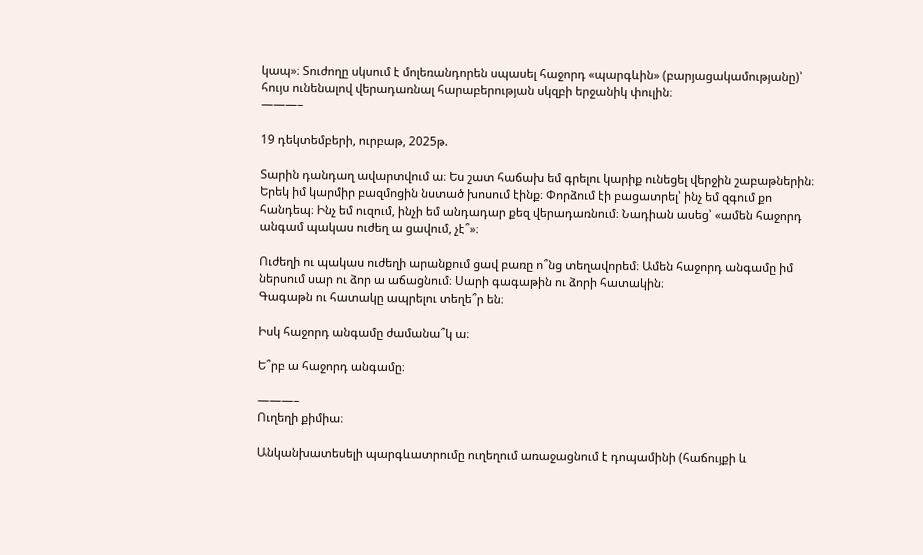կապ»։ Տուժողը սկսում է մոլեռանդորեն սպասել հաջորդ «պարգևին» (բարյացակամությանը)՝ հույս ունենալով վերադառնալ հարաբերության սկզբի երջանիկ փուլին։
———–

19 դեկտեմբերի, ուրբաթ, 2025թ.

Տարին դանդաղ ավարտվում ա։ Ես շատ հաճախ եմ գրելու կարիք ունեցել վերջին շաբաթներին։ Երեկ իմ կարմիր բազմոցին նստած խոսում էինք։ Փորձում էի բացատրել՝ ինչ եմ զգում քո հանդեպ։ Ինչ եմ ուզում, ինչի եմ անդադար քեզ վերադառնում։ Նադիան ասեց՝ «ամեն հաջորդ անգամ պակաս ուժեղ ա ցավում, չէ՞»։

Ուժեղի ու պակաս ուժեղի արանքում ցավ բառը ո՞նց տեղավորեմ։ Ամեն հաջորդ անգամը իմ ներսում սար ու ձոր ա աճացնում։ Սարի գագաթին ու ձորի հատակին։
Գագաթն ու հատակը ապրելու տեղե՞ր են։

Իսկ հաջորդ անգամը ժամանա՞կ ա։

Ե՞րբ ա հաջորդ անգամը։

———–
Ուղեղի քիմիա։

Անկանխատեսելի պարգևատրումը ուղեղում առաջացնում է դոպամինի (հաճույքի և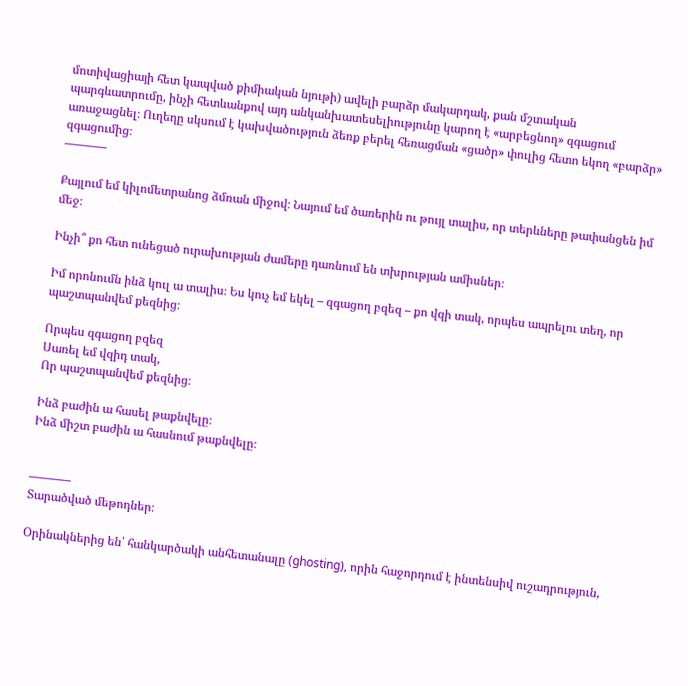մոտիվացիայի հետ կապված քիմիական նյութի) ավելի բարձր մակարդակ, քան մշտական պարգևատրումը, ինչի հետևանքով այդ անկանխատեսելիությունը կարող է «արբեցնող» զգացում առաջացնել։ Ուղեղը սկսում է կախվածություն ձեռք բերել հեռացման «ցածր» փուլից հետո եկող «բարձր» զգացումից։
———–

Քայլում եմ կիլոմետրանոց ձմռան միջով։ Նայում եմ ծառերին ու թույլ տալիս, որ տերևները թափանցեն իմ մեջ։

Ինչի՞ քո հետ ունեցած ուրախության ժամերը դառնում են տխրության ամիսներ։

Իմ որոնումն ինձ կուլ ա տալիս։ Ես կուչ եմ եկել – զգացող բզեզ – քո վզի տակ, որպես ապրելու տեղ, որ պաշտպանվեմ քեզնից։

Որպես զգացող բզեզ
Սառել եմ վզիդ տակ,
Որ պաշտպանվեմ քեզնից։

Ինձ բաժին ա հասել թաքնվելը։
Ինձ միշտ բաժին ա հասնում թաքնվելը։


———–
Տարածված մեթոդներ։

Օրինակներից են՝ հանկարծակի անհետանալը (ghosting), որին հաջորդում է ինտենսիվ ուշադրություն,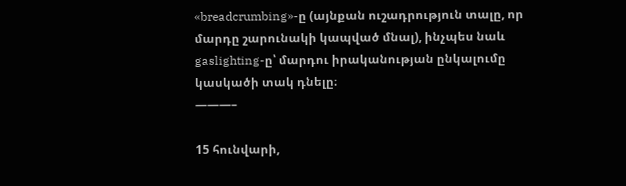«breadcrumbing»-ը (այնքան ուշադրություն տալը, որ մարդը շարունակի կապված մնալ), ինչպես նաև gaslighting-ը՝ մարդու իրականության ընկալումը կասկածի տակ դնելը։
———–

15 հունվարի,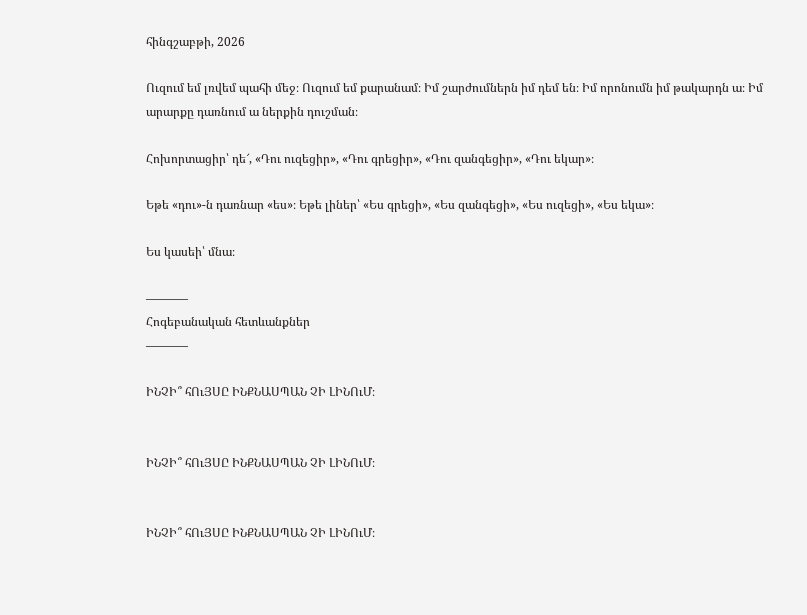հինգշաբթի, 2026

Ուզում եմ լռվեմ պահի մեջ։ Ուզում եմ քարանամ։ Իմ շարժումներն իմ դեմ են։ Իմ որոնումն իմ թակարդն ա։ Իմ արարքը դառնում ա ներքին դուշման։

Հոխորտացիր՝ դե՜, «Դու ուզեցիր», «Դու գրեցիր», «Դու զանգեցիր», «Դու եկար»։

Եթե «դու»-ն դառնար «ես»։ Եթե լիներ՝ «Ես գրեցի», «Ես զանգեցի», «Ես ուզեցի», «Ես եկա»։

Ես կասեի՝ մնա։

———–
Հոգեբանական հետևանքներ
———–

ԻՆՉԻ՞ հՈւՅՍԸ ԻՆՔՆԱՍՊԱՆ ՉԻ ԼԻՆՈւՄ։


ԻՆՉԻ՞ հՈւՅՍԸ ԻՆՔՆԱՍՊԱՆ ՉԻ ԼԻՆՈւՄ։


ԻՆՉԻ՞ հՈւՅՍԸ ԻՆՔՆԱՍՊԱՆ ՉԻ ԼԻՆՈւՄ։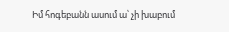Իմ հոգեբանն ասում ա՝ չի խաբում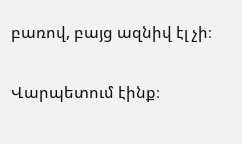բառով, բայց ազնիվ էլ չի։

Վարպետում էինք։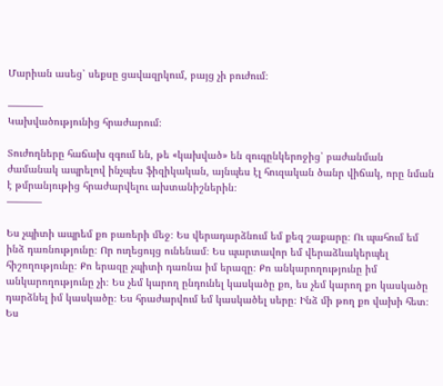Մարիան ասեց՝ սեքսը ցավազրկում, բայց չի բուժում։

———–
Կախվածությունից հրաժարում։

Տուժողները հաճախ զգում են, թե «կախված» են զուգընկերոջից՝ բաժանման ժամանակ ապրելով ինչպես ֆիզիկական, այնպես էլ հուզական ծանր վիճակ, որը նման է թմրանյութից հրաժարվելու ախտանիշներին։
———–

Ես չպիտի ապրեմ քո բառերի մեջ։ Ես վերադարձնում եմ քեզ շաքարը։ Ու պահում եմ ինձ դառնությունը։ Որ ուղեցույց ունենամ։ Ես պարտավոր եմ վերաձևակերպել հիշողությունը։ Քո երազը չպիտի դառնա իմ երազը։ Քո անկարողությունը իմ անկարողությունը չի։ Ես չեմ կարող ընդունել կասկածը քո, ես չեմ կարող քո կասկածը դարձնել իմ կասկածը։ Ես հրաժարվում եմ կասկածել սերը։ Ինձ մի թող քո վախի հետ։ Ես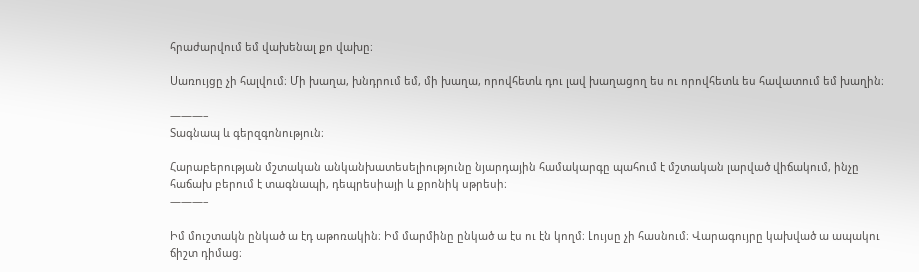հրաժարվում եմ վախենալ քո վախը։

Սառույցը չի հալվում։ Մի խաղա, խնդրում եմ, մի խաղա, որովհետև դու լավ խաղացող ես ու որովհետև ես հավատում եմ խաղին։

———–
Տագնապ և գերզգոնություն։

Հարաբերության մշտական անկանխատեսելիությունը նյարդային համակարգը պահում է մշտական լարված վիճակում, ինչը հաճախ բերում է տագնապի, դեպրեսիայի և քրոնիկ սթրեսի։
———–

Իմ մուշտակն ընկած ա էդ աթոռակին։ Իմ մարմինը ընկած ա էս ու էն կողմ։ Լույսը չի հասնում։ Վարագույրը կախված ա ապակու ճիշտ դիմաց։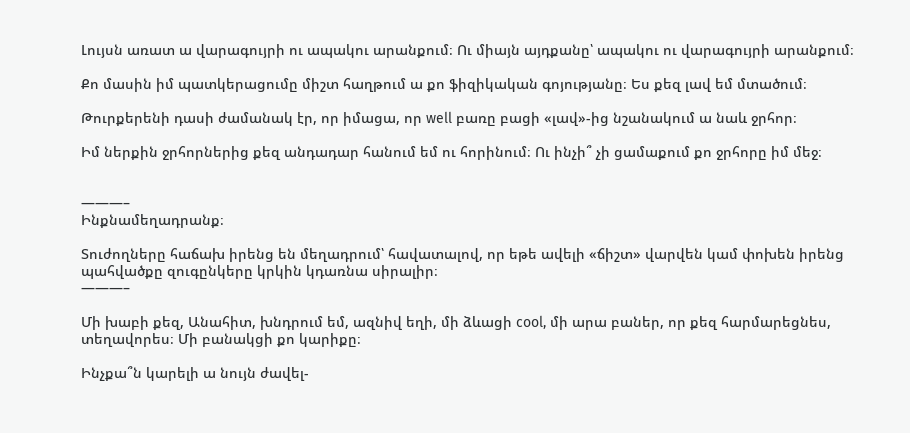Լույսն առատ ա վարագույրի ու ապակու արանքում։ Ու միայն այդքանը՝ ապակու ու վարագույրի արանքում։

Քո մասին իմ պատկերացումը միշտ հաղթում ա քո ֆիզիկական գոյությանը։ Ես քեզ լավ եմ մտածում։

Թուրքերենի դասի ժամանակ էր, որ իմացա, որ well բառը բացի «լավ»-ից նշանակում ա նաև ջրհոր։

Իմ ներքին ջրհորներից քեզ անդադար հանում եմ ու հորինում։ Ու ինչի՞ չի ցամաքում քո ջրհորը իմ մեջ։


———–
Ինքնամեղադրանք։

Տուժողները հաճախ իրենց են մեղադրում՝ հավատալով, որ եթե ավելի «ճիշտ» վարվեն կամ փոխեն իրենց պահվածքը զուգընկերը կրկին կդառնա սիրալիր։
———–

Մի խաբի քեզ, Անահիտ, խնդրում եմ, ազնիվ եղի, մի ձևացի cool, մի արա բաներ, որ քեզ հարմարեցնես, տեղավորես։ Մի բանակցի քո կարիքը։

Ինչքա՞ն կարելի ա նույն ժավել-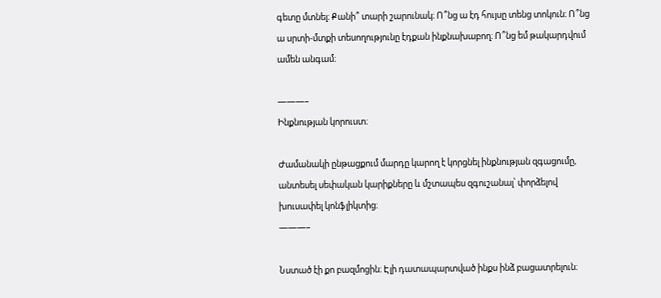գետը մտնել։ Քանի՞ տարի շարունակ։ Ո՞նց ա էդ հույսը տենց տոկուն։ Ո՞նց ա սրտի-մտքի տեսողությունը էդքան ինքնախաբող։ Ո՞նց եմ թակարդվում ամեն անգամ։

———–
Ինքնության կորուստ։

Ժամանակի ընթացքում մարդը կարող է կորցնել ինքնության զգացումը, անտեսել սեփական կարիքները և մշտապես զգուշանալ՝ փորձելով խուսափել կոնֆլիկտից։
———–

Նստած էի քո բազմոցին։ Էլի դատապարտված ինքս ինձ բացատրելուն։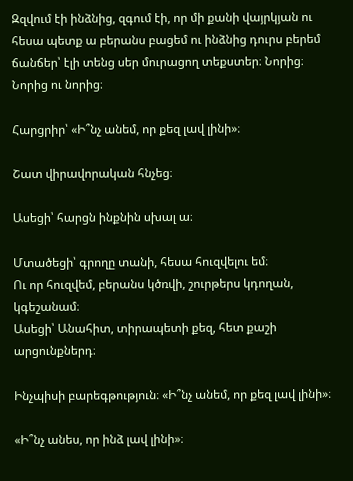Զզվում էի ինձնից, զգում էի, որ մի քանի վայրկյան ու հեսա պետք ա բերանս բացեմ ու ինձնից դուրս բերեմ  ճանճեր՝ էլի տենց սեր մուրացող տեքստեր։ Նորից։ Նորից ու նորից։

Հարցրիր՝ «Ի՞նչ անեմ, որ քեզ լավ լինի»։

Շատ վիրավորական հնչեց։

Ասեցի՝ հարցն ինքնին սխալ ա։

Մտածեցի՝ գրողը տանի, հեսա հուզվելու եմ։
Ու որ հուզվեմ, բերանս կծռվի, շուրթերս կդողան, կգեշանամ։
Ասեցի՝ Անահիտ, տիրապետի քեզ, հետ քաշի արցունքներդ։

Ինչպիսի բարեգթություն։ «Ի՞նչ անեմ, որ քեզ լավ լինի»։

«Ի՞նչ անես, որ ինձ լավ լինի»։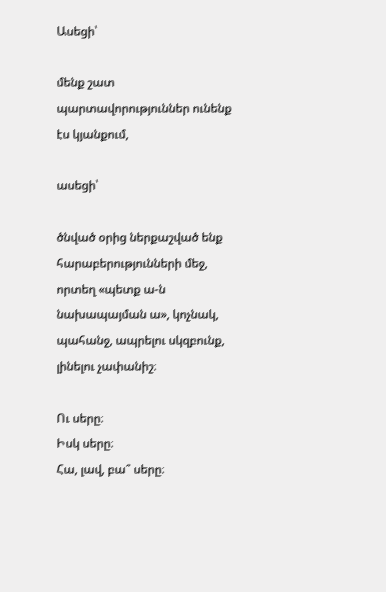Ասեցի՝

մենք շատ պարտավորություններ ունենք էս կյանքում,

ասեցի՝

ծնված օրից ներքաշված ենք հարաբերությունների մեջ,
որտեղ «պետք ա-ն նախապայման ա», կոչնակ, պահանջ, ապրելու սկզբունք, լինելու չափանիշ։

Ու սերը։
Իսկ սերը։
Հա, լավ, բա՞ սերը։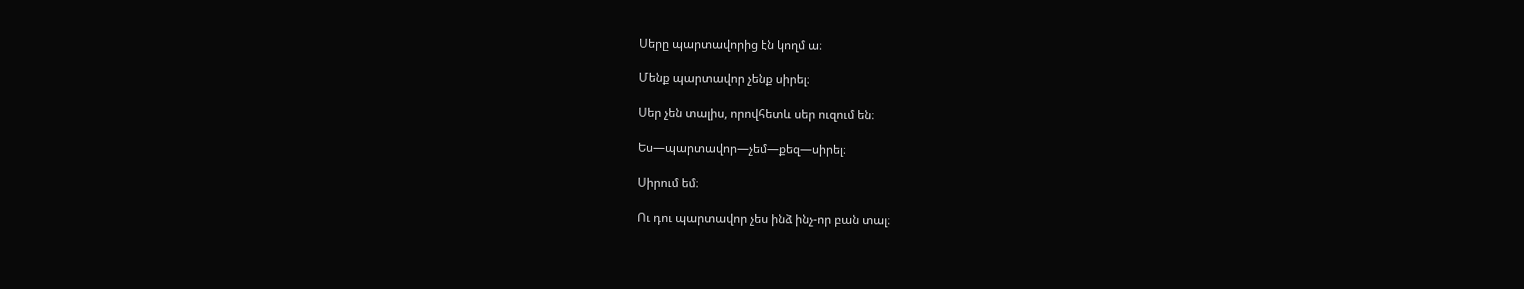Սերը պարտավորից էն կողմ ա։

Մենք պարտավոր չենք սիրել։

Սեր չեն տալիս, որովհետև սեր ուզում են։

Ես—պարտավոր—չեմ—քեզ—սիրել։

Սիրում եմ։

Ու դու պարտավոր չես ինձ ինչ-որ բան տալ։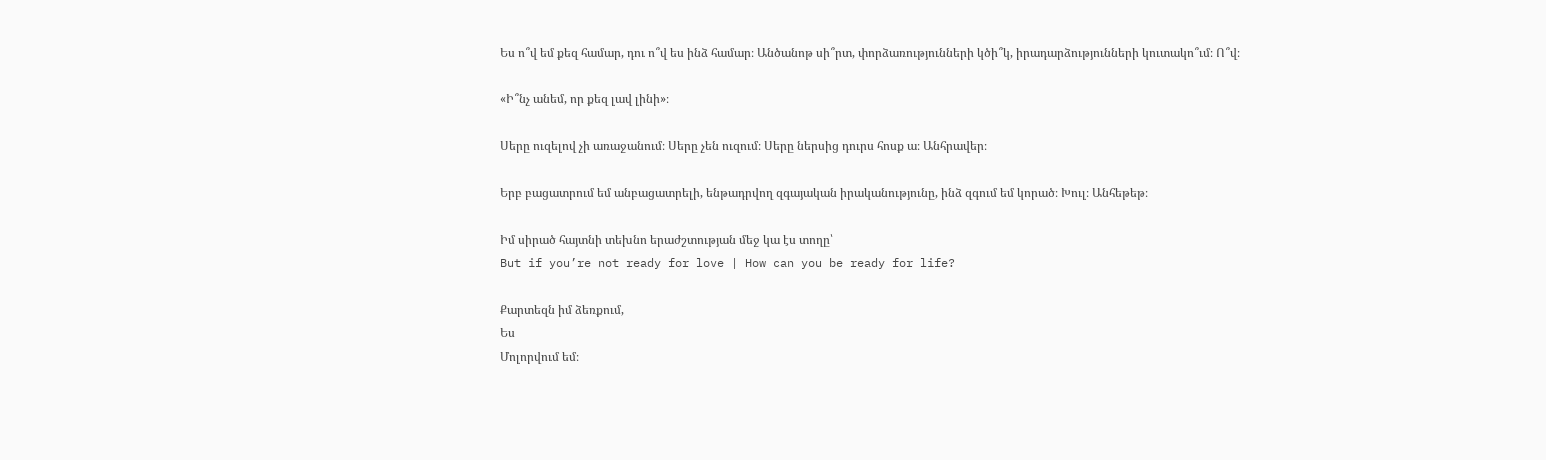Ես ո՞վ եմ քեզ համար, դու ո՞վ ես ինձ համար։ Անծանոթ սի՞րտ, փորձառությունների կծի՞կ, իրադարձությունների կուտակո՞ւմ։ Ո՞վ։

«Ի՞նչ անեմ, որ քեզ լավ լինի»։

Սերը ուզելով չի առաջանում։ Սերը չեն ուզում։ Սերը ներսից դուրս հոսք ա։ Անհրավեր։

Երբ բացատրում եմ անբացատրելի, ենթադրվող զգայական իրականությունը, ինձ զգում եմ կորած։ Խուլ։ Անհեթեթ։

Իմ սիրած հայտնի տեխնո երաժշտության մեջ կա էս տողը՝
But if you’re not ready for love | How can you be ready for life?

Քարտեզն իմ ձեռքում,
Ես
Մոլորվում եմ։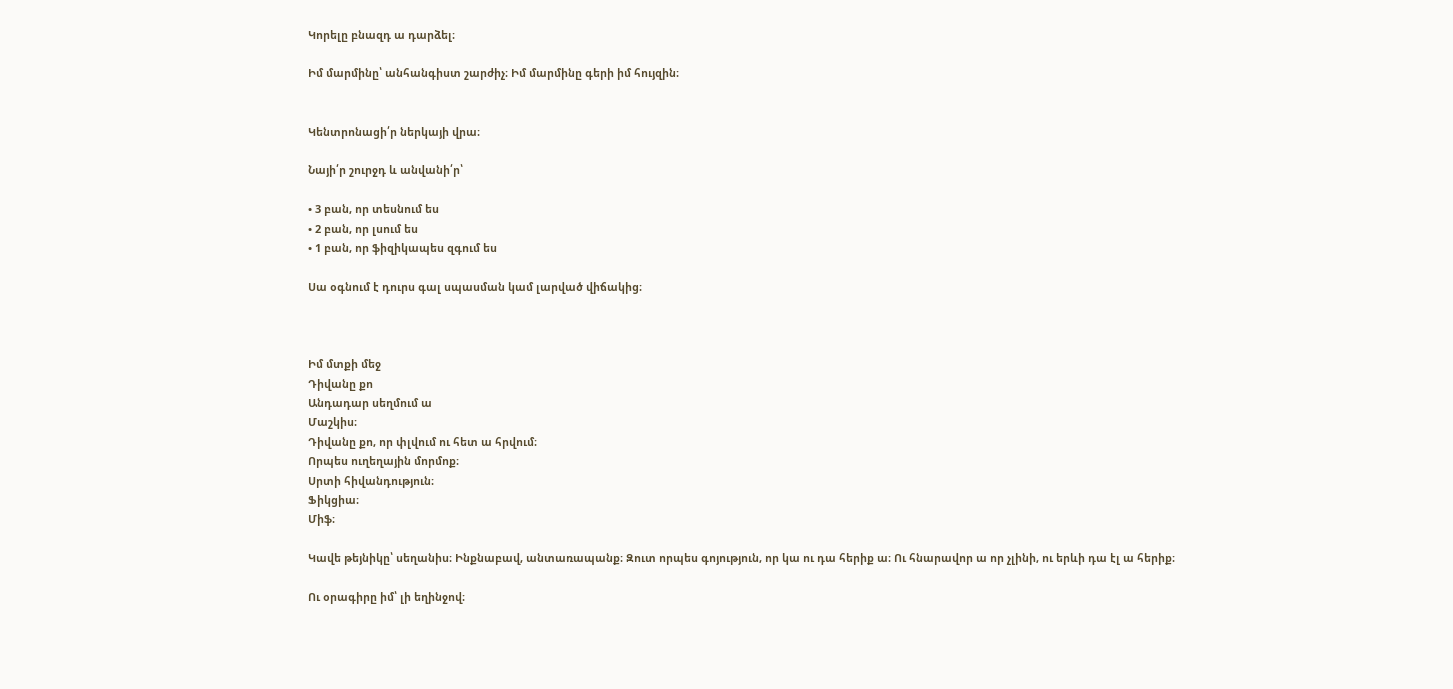Կորելը բնազդ ա դարձել։

Իմ մարմինը՝ անհանգիստ շարժիչ։ Իմ մարմինը գերի իմ հույզին։


Կենտրոնացի՛ր ներկայի վրա։

Նայի՛ր շուրջդ և անվանի՛ր՝

• 3 բան, որ տեսնում ես
• 2 բան, որ լսում ես
• 1 բան, որ ֆիզիկապես զգում ես

Սա օգնում է դուրս գալ սպասման կամ լարված վիճակից։



Իմ մտքի մեջ
Դիվանը քո
Անդադար սեղմում ա
Մաշկիս։
Դիվանը քո, որ փլվում ու հետ ա հրվում։
Որպես ուղեղային մորմոք։
Սրտի հիվանդություն։
Ֆիկցիա։
Միֆ։

Կավե թեյնիկը՝ սեղանիս։ Ինքնաբավ, անտառապանք։ Զուտ որպես գոյություն, որ կա ու դա հերիք ա։ Ու հնարավոր ա որ չլինի, ու երևի դա էլ ա հերիք։

Ու օրագիրը իմ՝ լի եղինջով։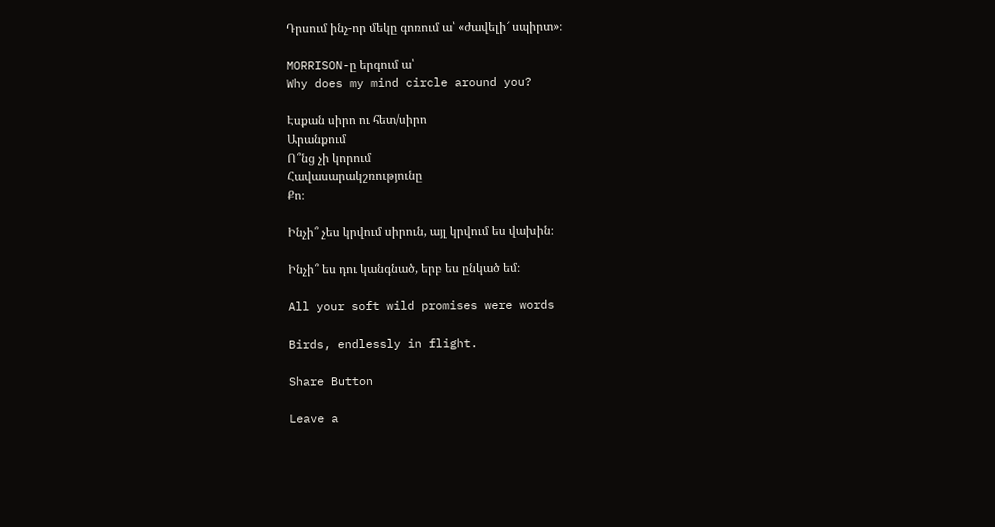Դրսում ինչ-որ մեկը գոռում ա՝ «ժավելի՜ սպիրտ»։

MORRISON-ը երգում ա՝
Why does my mind circle around you?

Էսքան սիրո ու հետ/սիրո
Արանքում
Ո՞նց չի կորում
Հավասարակշռությունը
Քո։

Ինչի՞ չես կրվում սիրուն, այլ կրվում ես վախին։

Ինչի՞ ես դու կանգնած, երբ ես ընկած եմ։

All your soft wild promises were words

Birds, endlessly in flight.

Share Button

Leave a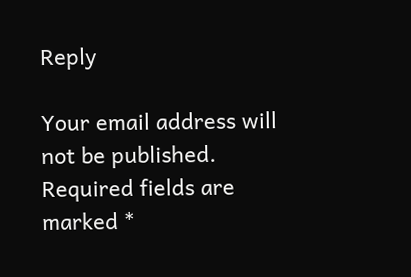Reply

Your email address will not be published. Required fields are marked *